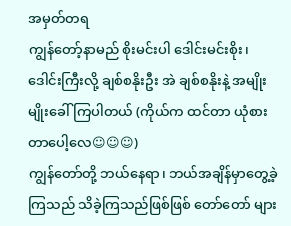အမှတ်တရ
ကျွန်တော့်နာမည် စိုးမင်းပါ ဒေါင်းမင်းစိုး၊ ဒေါင်းကြီးလို့ ချစ်စနိုးဦး အဲ ချစ်စနိုးနဲ့ အမျိုးမျိုးခေါ်ကြပါတယ် (ကိုယ်က ထင်တာ ယုံစားတာပေါ့လေ☺☺☺)
ကျွန်တော်တို့ ဘယ်နေရာ၊ ဘယ်အချိန်မှာတွေ့ခဲ့ကြသည် သိခဲ့ကြသည်ဖြစ်ဖြစ် တော်တော် များ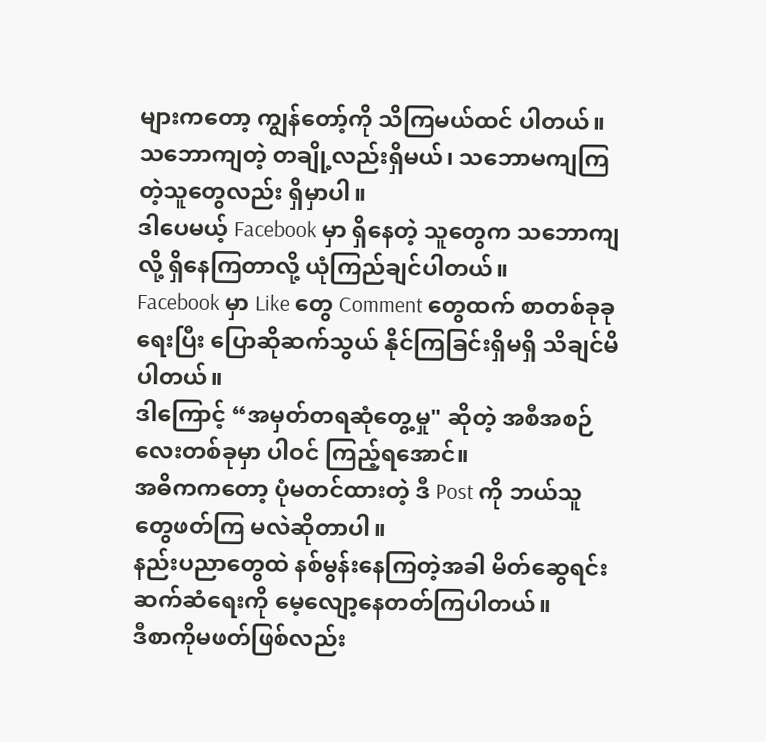များကတော့ ကျွန်တော့်ကို သိကြမယ်ထင် ပါတယ်။
သဘောကျတဲ့ တချို့လည်းရှိမယ်၊ သဘောမကျကြတဲ့သူတွေလည်း ရှိမှာပါ။
ဒါပေမယ့် Facebook မှာ ရှိနေတဲ့ သူတွေက သဘောကျလို့ ရှိနေကြတာလို့ ယုံကြည်ချင်ပါတယ်။
Facebook မှာ Like တွေ Comment တွေထက် စာတစ်ခုခုရေးပြီး ပြောဆိုဆက်သွယ် နိုင်ကြခြင်းရှိမရှိ သိချင်မိပါတယ်။
ဒါကြောင့် “အမှတ်တရဆုံတွေ့မှု" ဆိုတဲ့ အစီအစဉ်လေးတစ်ခုမှာ ပါဝင် ကြည့်ရအောင်။
အဓိကကတော့ ပုံမတင်ထားတဲ့ ဒီ Post ကို ဘယ်သူတွေဖတ်ကြ မလဲဆိုတာပါ။
နည်းပညာတွေထဲ နစ်မွန်းနေကြတဲ့အခါ မိတ်ဆွေရင်းဆက်ဆံရေးကို မေ့လျော့နေတတ်ကြပါတယ်။
ဒီစာကိုမဖတ်ဖြစ်လည်း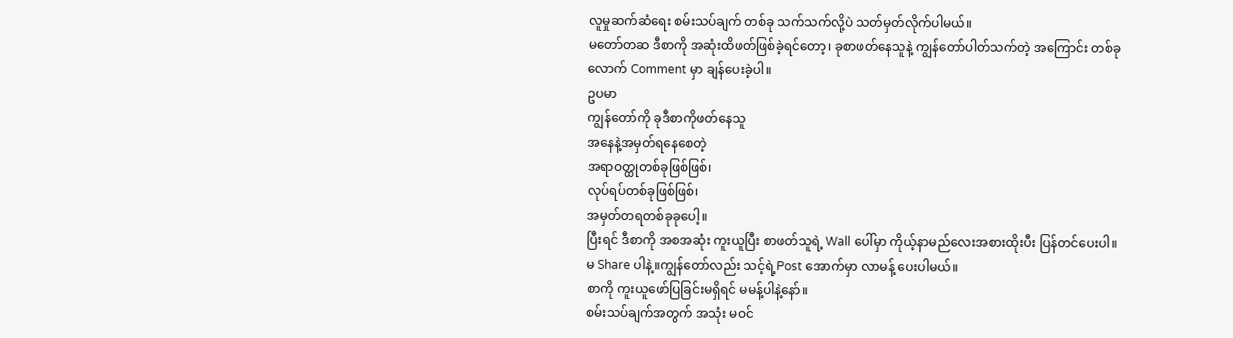လူမှုဆက်ဆံရေး စမ်းသပ်ချက် တစ်ခု သက်သက်လို့ပဲ သတ်မှတ်လိုက်ပါမယ်။
မတော်တဆ ဒီစာကို အဆုံးထိဖတ်ဖြစ်ခဲ့ရင်တော့၊ ခုစာဖတ်နေသူနဲ့ ကျွန်တော်ပါတ်သက်တဲ့ အကြောင်း တစ်ခုလောက် Comment မှာ ချန်ပေးခဲ့ပါ။
ဥပမာ
ကျွန်တော်ကို ခုဒီစာကိုဖတ်နေသူ
အနေနဲ့အမှတ်ရနေစေတဲ့
အရာဝတ္ထုတစ်ခုဖြစ်ဖြစ်၊
လုပ်ရပ်တစ်ခုဖြစ်ဖြစ်၊
အမှတ်တရတစ်ခုခုပေါ့။
ပြီးရင် ဒီစာကို အစအဆုံး ကူးယူပြီး စာဖတ်သူရဲ့ Wall ပေါ်မှာ ကိုယ့်နာမည်လေးအစားထိုးပီး ပြန်တင်ပေးပါ။
မ Share ပါနဲ့။ကျွန်တော်လည်း သင့်ရဲ့Post အောက်မှာ လာမန့် ပေးပါမယ်။
စာကို ကူးယူဖော်ပြခြင်းမရှိရင် မမန့်ပါနဲ့နော်။
စမ်းသပ်ချက်အတွက် အသုံး မဝင်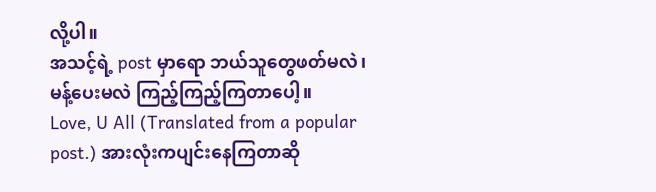လို့ပါ။
အသင့်ရဲ့ post မှာရော ဘယ်သူတွေဖတ်မလဲ၊ မန့်ပေးမလဲ ကြည့်ကြည့်ကြတာပေါ့။
Love, U All (Translated from a popular post.) အားလုံးကပျင်းနေကြတာဆို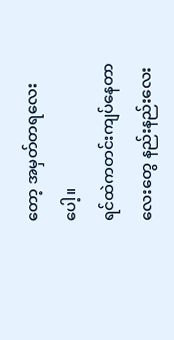တော့ အမှတ်တရလေးပေါ့။
ရင်ထဲကတင်းကျပ်နေတာလေးတွေ နည်းနည်းလေး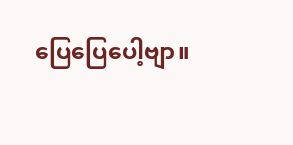ပြေပြေပေါ့ဗျာ။